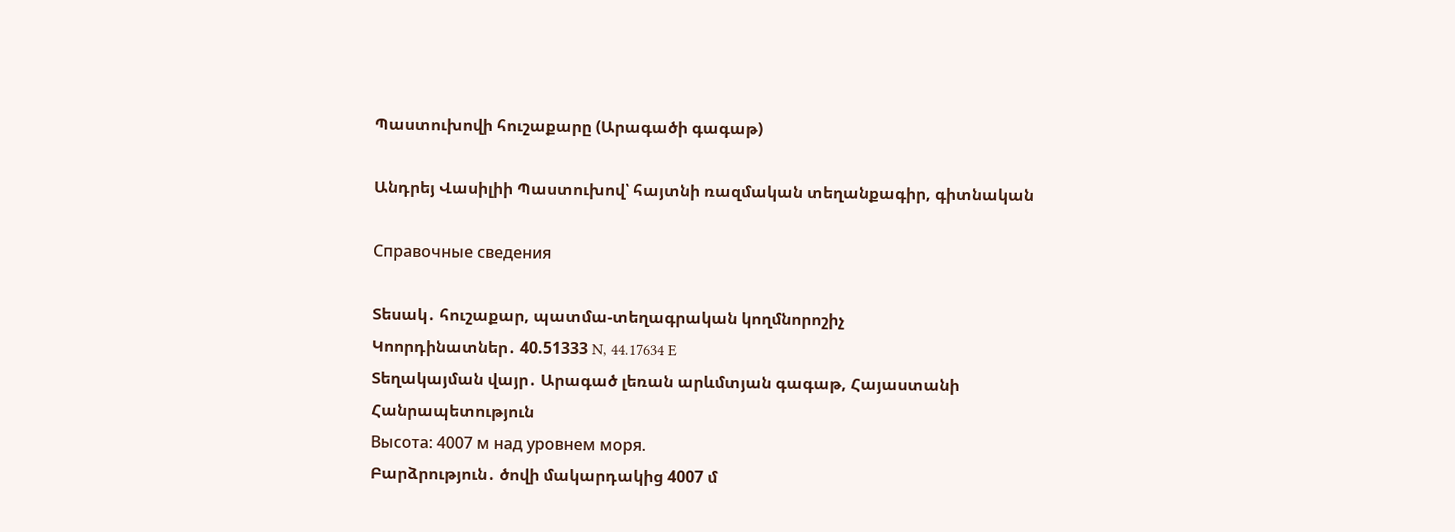Պաստուխովի հուշաքարը (Արագածի գագաթ)

Անդրեյ Վասիլիի Պաստուխով՝ հայտնի ռազմական տեղանքագիր, գիտնական

Справочные сведения

Տեսակ․ հուշաքար, պատմա-տեղագրական կողմնորոշիչ
Կոորդինատներ․ 40.51333 N, 44.17634 E
Տեղակայման վայր․ Արագած լեռան արևմտյան գագաթ, Հայաստանի Հանրապետություն
Высота: 4007 м над уровнем моря.
Բարձրություն․ ծովի մակարդակից 4007 մ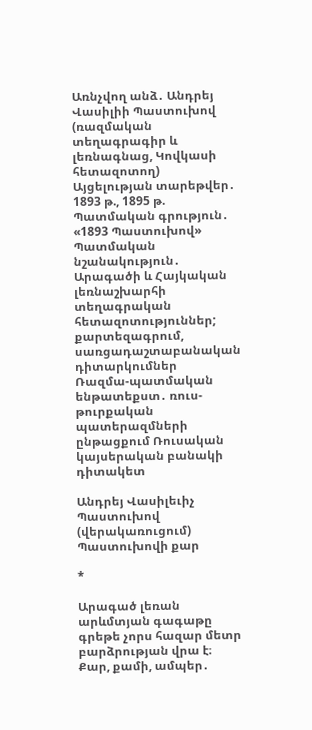Առնչվող անձ․ Անդրեյ Վասիլիի Պաստուխով (ռազմական տեղագրագիր և լեռնագնաց, Կովկասի հետազոտող)
Այցելության տարեթվեր․ 1893 թ., 1895 թ.
Պատմական գրություն․ «1893 Պաստուխով»
Պատմական նշանակություն․ Արագածի և Հայկական լեռնաշխարհի տեղագրական հետազոտություններ; քարտեզագրում, սառցադաշտաբանական դիտարկումներ
Ռազմա-պատմական ենթատեքստ․ ռուս-թուրքական  պատերազմների ընթացքում Ռուսական կայսերական բանակի դիտակետ

Անդրեյ Վասիլեւիչ Պաստուխով (վերակառուցում)
Պաստուխովի քար

*

Արագած լեռան արևմտյան գագաթը գրեթե չորս հազար մետր բարձրության վրա է։ Քար, քամի, ամպեր․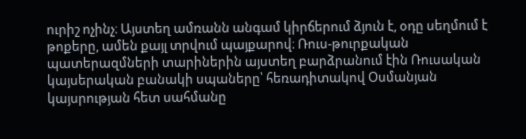ուրիշ ոչինչ։ Այստեղ ամռանն անգամ կիրճերում ձյուն է, օդը սեղմում է թոքերը, ամեն քայլ տրվում պայքարով։ Ռուս-թուրքական պատերազմների տարիներին այստեղ բարձրանում էին Ռուսական կայսերական բանակի սպաները՝ հեռադիտակով Օսմանյան կայսրության հետ սահմանը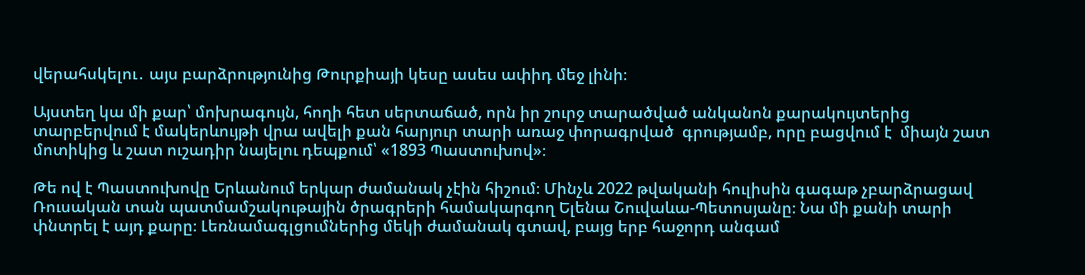վերահսկելու․ այս բարձրությունից Թուրքիայի կեսը ասես ափիդ մեջ լինի։

Այստեղ կա մի քար՝ մոխրագույն, հողի հետ սերտաճած, որն իր շուրջ տարածված անկանոն քարակույտերից տարբերվում է մակերևույթի վրա ավելի քան հարյուր տարի առաջ փորագրված  գրությամբ, որը բացվում է  միայն շատ մոտիկից և շատ ուշադիր նայելու դեպքում՝ «1893 Պաստուխով»։

Թե ով է Պաստուխովը Երևանում երկար ժամանակ չէին հիշում։ Մինչև 2022 թվականի հուլիսին գագաթ չբարձրացավ Ռուսական տան պատմամշակութային ծրագրերի համակարգող Ելենա Շուվաևա-Պետոսյանը։ Նա մի քանի տարի փնտրել է այդ քարը։ Լեռնամագլցումներից մեկի ժամանակ գտավ, բայց երբ հաջորդ անգամ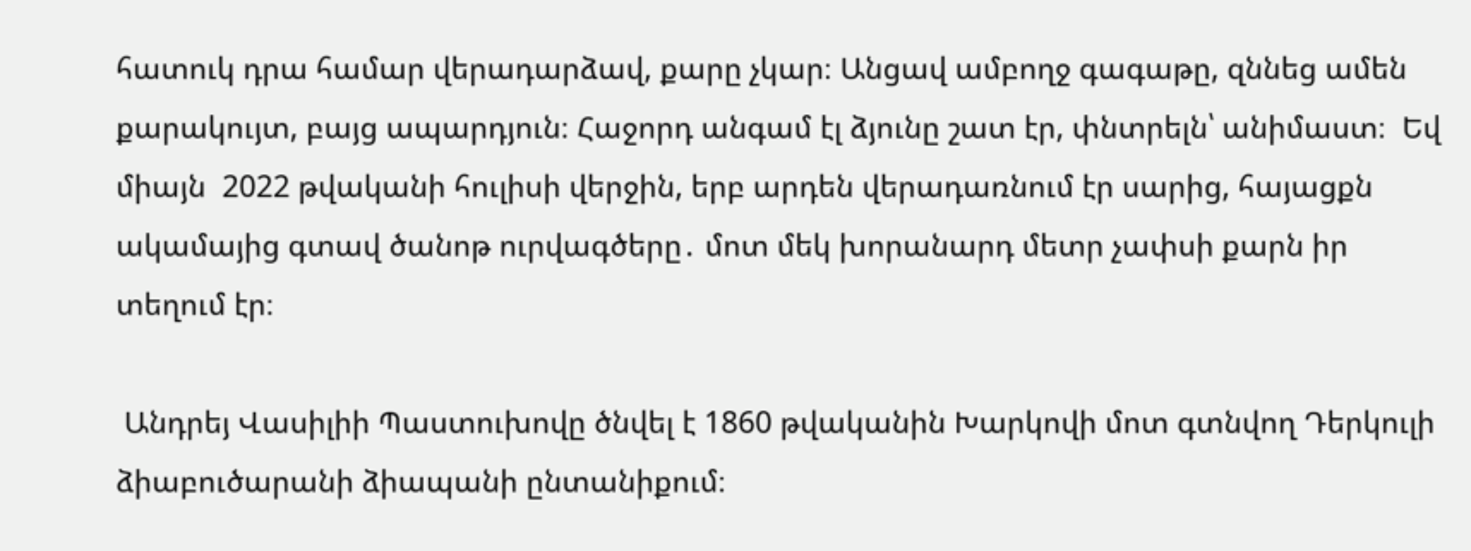հատուկ դրա համար վերադարձավ, քարը չկար։ Անցավ ամբողջ գագաթը, զննեց ամեն քարակույտ, բայց ապարդյուն։ Հաջորդ անգամ էլ ձյունը շատ էր, փնտրելն՝ անիմաստ։  Եվ միայն  2022 թվականի հուլիսի վերջին, երբ արդեն վերադառնում էր սարից, հայացքն ակամայից գտավ ծանոթ ուրվագծերը․ մոտ մեկ խորանարդ մետր չափսի քարն իր տեղում էր։

 Անդրեյ Վասիլիի Պաստուխովը ծնվել է 1860 թվականին Խարկովի մոտ գտնվող Դերկուլի ձիաբուծարանի ձիապանի ընտանիքում։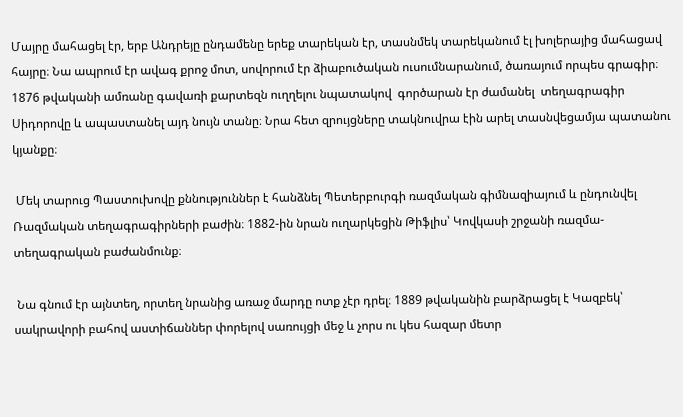Մայրը մահացել էր, երբ Անդրեյը ընդամենը երեք տարեկան էր, տասնմեկ տարեկանում էլ խոլերայից մահացավ հայրը։ Նա ապրում էր ավագ քրոջ մոտ, սովորում էր ձիաբուծական ուսումնարանում, ծառայում որպես գրագիր։ 1876 թվականի ամռանը գավառի քարտեզն ուղղելու նպատակով  գործարան էր ժամանել  տեղագրագիր Սիդորովը և ապաստանել այդ նույն տանը։ Նրա հետ զրույցները տակնուվրա էին արել տասնվեցամյա պատանու կյանքը։

 Մեկ տարուց Պաստուխովը քննություններ է հանձնել Պետերբուրգի ռազմական գիմնազիայում և ընդունվել Ռազմական տեղագրագիրների բաժին։ 1882-ին նրան ուղարկեցին Թիֆլիս՝ Կովկասի շրջանի ռազմա-տեղագրական բաժանմունք։

 Նա գնում էր այնտեղ, որտեղ նրանից առաջ մարդը ոտք չէր դրել։ 1889 թվականին բարձրացել է Կազբեկ՝ սակրավորի բահով աստիճաններ փորելով սառույցի մեջ և չորս ու կես հազար մետր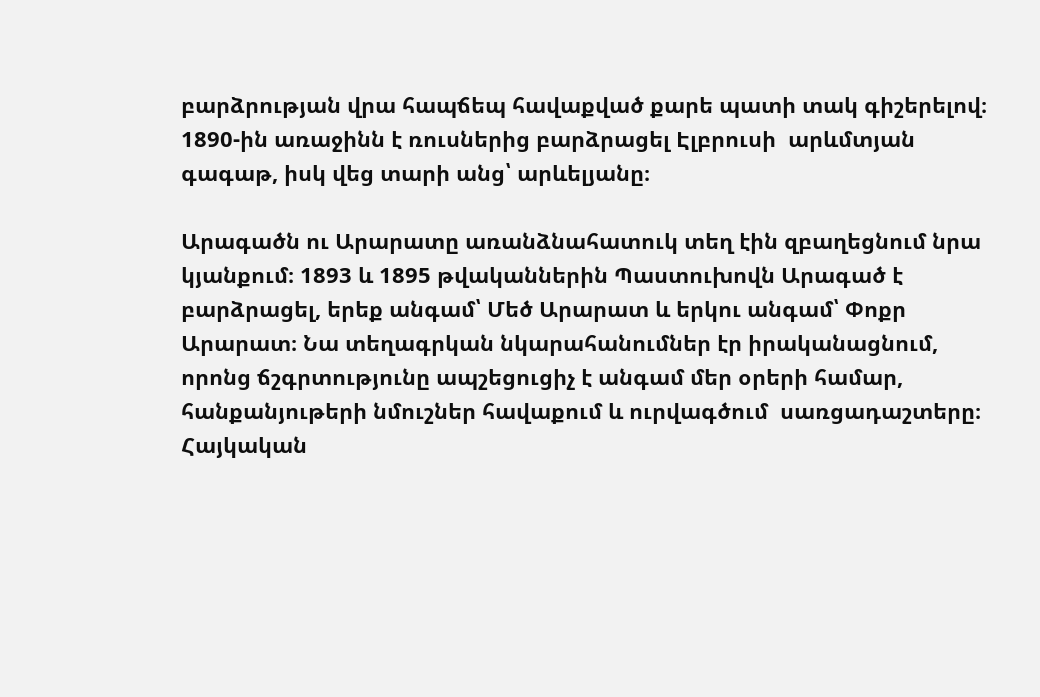բարձրության վրա հապճեպ հավաքված քարե պատի տակ գիշերելով։ 1890-ին առաջինն է ռուսներից բարձրացել Էլբրուսի  արևմտյան գագաթ, իսկ վեց տարի անց՝ արևելյանը։

Արագածն ու Արարատը առանձնահատուկ տեղ էին զբաղեցնում նրա կյանքում։ 1893 և 1895 թվականներին Պաստուխովն Արագած է բարձրացել, երեք անգամ՝ Մեծ Արարատ և երկու անգամ՝ Փոքր Արարատ։ Նա տեղագրկան նկարահանումներ էր իրականացնում, որոնց ճշգրտությունը ապշեցուցիչ է անգամ մեր օրերի համար, հանքանյութերի նմուշներ հավաքում և ուրվագծում  սառցադաշտերը։ Հայկական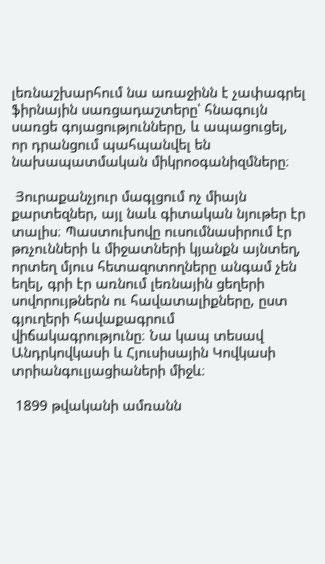լեռնաշխարհում նա առաջինն է չափագրել ֆիրնային սառցադաշտերը՝ հնագույն սառցե գոյացությունները, և ապացուցել, որ դրանցում պահպանվել են նախապատմական միկրոօգանիզմները։

 Յուրաքանչյուր մագլցում ոչ միայն քարտեզներ, այլ նաև գիտական նյութեր էր տալիս։ Պաստուխովը ուսումնասիրում էր թռչունների և միջատների կյանքն այնտեղ, որտեղ մյուս հետազոտողները անգամ չեն եղել, գրի էր առնում լեռնային ցեղերի սովորույթներն ու հավատալիքները, ըստ գյուղերի հավաքագրում վիճակագրությունը։ Նա կապ տեսավ Անդրկովկասի և Հյուսիսային Կովկասի տրիանգուլյացիաների միջև։

 1899 թվականի ամռանն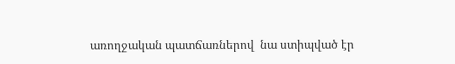առողջական պատճառներով  նա ստիպված էր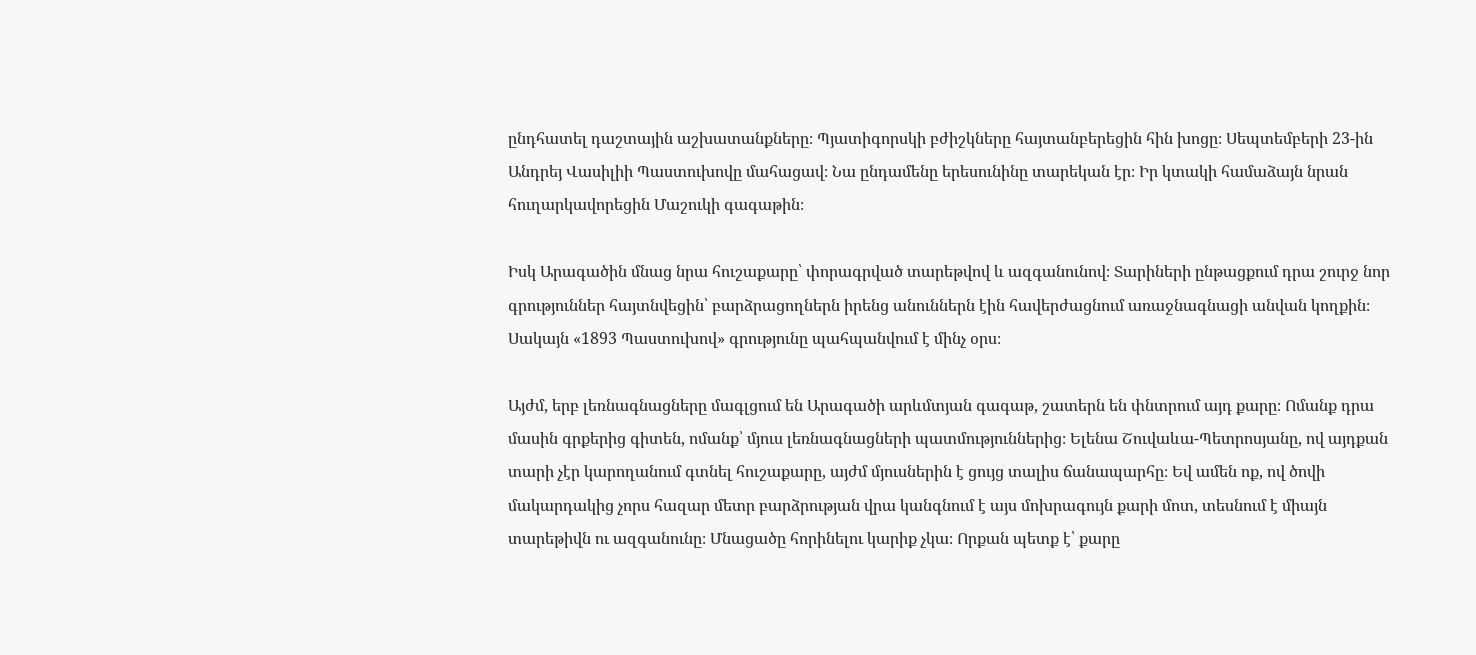ընդհատել դաշտային աշխատանքները։ Պյատիգորսկի բժիշկները հայտանբերեցին հին խոցը։ Սեպտեմբերի 23-ին Անդրեյ Վասիլիի Պաստուխովը մահացավ։ Նա ընդամենը երեսունինը տարեկան էր։ Իր կտակի համաձայն նրան հուղարկավորեցին Մաշուկի գագաթին։

Իսկ Արագածին մնաց նրա հուշաքարը՝ փորագրված տարեթվով և ազգանունով։ Տարիների ընթացքում դրա շուրջ նոր գրություններ հայտնվեցին՝ բարձրացողներն իրենց անուններն էին հավերժացնում առաջնագնացի անվան կողքին։ Սակայն «1893 Պաստուխով» գրությունը պահպանվում է մինչ օրս։

Այժմ, երբ լեռնագնացները մագլցում են Արագածի արևմտյան գագաթ, շատերն են փնտրում այդ քարը։ Ոմանք դրա մասին գրքերից գիտեն, ոմանք՝ մյուս լեռնագնացների պատմություններից։ Ելենա Շուվաևա-Պետրոսյանը, ով այդքան տարի չէր կարողանում գտնել հուշաքարը, այժմ մյուսներին է ցույց տալիս ճանապարհը։ Եվ ամեն ոք, ով ծովի մակարդակից չորս հազար մետր բարձրության վրա կանգնում է այս մոխրագույն քարի մոտ, տեսնում է միայն տարեթիվն ու ազգանունը։ Մնացածը հորինելու կարիք չկա։ Որքան պետք է՝ քարը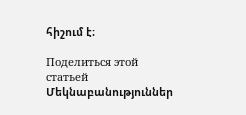հիշում է։

Поделиться этой статьей
Մեկնաբանություններ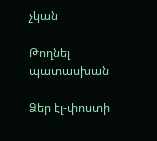չկան

Թողնել պատասխան

Ձեր էլ-փոստի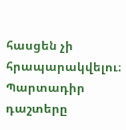հասցեն չի հրապարակվելու։ Պարտադիր դաշտերը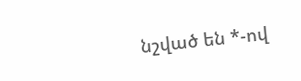նշված են *-ով